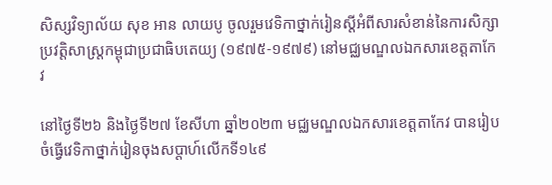សិស្សវិទ្យាល័យ សុខ អាន លាយបូ ចូលរួមវេទិកាថ្នាក់រៀនស្តីអំពីសារសំខាន់នៃការសិក្សាប្រវត្តិសាស្រ្តកម្ពុជាប្រជាធិបតេយ្យ (១៩៧៥-១៩៧៩) នៅមជ្ឈមណ្ឌលឯកសារខេត្តតាកែវ

នៅថ្ងៃទី២៦ និងថ្ងៃទី២៧ ខែសីហា ឆ្នាំ២០២៣ មជ្ឈមណ្ឌលឯកសារខេត្តតាកែវ បានរៀបចំធ្វើវេទិកាថ្នាក់រៀនចុងសប្ដាហ៍លើកទី១៤៩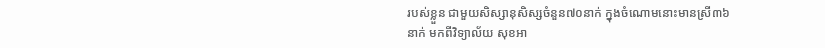របស់ខ្លួន ជាមួយសិស្សានុសិស្សចំនួន៧០នាក់ ក្នុងចំណោមនោះមានស្រី៣៦នាក់ មកពីវិទ្យាល័យ សុខអា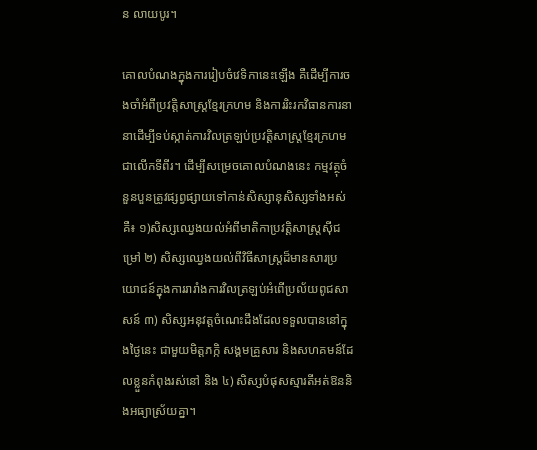ន លាយបូរ។

គោលបំណងក្នុងការរៀបចំវេទិកានេះឡើង គឺដើម្បីការចងចាំអំពីប្រវត្តិសាស្ត្រខ្មែរក្រហម និងការរិះរកវិធានការនានាដើម្បីទប់ស្កាត់ការវិលត្រឡប់ប្រវត្តិសាស្ត្រខ្មែរក្រហមជាលើកទីពីរ។ ដើម្បីសម្រេចគោលបំណងនេះ កម្មវត្ថុចំនួនបួនត្រូវផ្សព្វផ្សាយទៅកាន់សិស្សានុសិស្សទាំងអស់គឺ៖ ១)សិស្សឈ្វេងយល់អំពីមាតិកាប្រវត្តិសាស្ត្រស៊ីជម្រៅ ២) សិស្សឈ្វេងយល់ពីវិធីសាស្ត្រដ៏មានសារប្រយោជន៍ក្នុងការរារាំងការវិលត្រឡប់អំពើប្រល័យពូជសាសន៍ ៣) សិស្សអនុវត្តចំណេះដឹងដែលទទួលបាននៅក្នុងថ្ងៃនេះ ជាមួយមិត្តភក្កិ សង្គមគ្រួសារ និងសហគមន៍ដែលខ្លួនកំពុងរស់នៅ និង ៤) សិស្សបំផុសស្មារតីអត់ឱននិងអធ្យាស្រ័យគ្នា។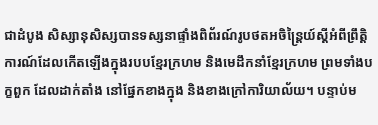ជាដំបូង សិស្សានុសិស្សបានទស្សនាផ្ទាំងពិព័រណ៍រូបថតអចិន្ត្រៃយ៍ស្តីអំពីព្រឹត្តិការណ៍ដែលកើតឡើងក្នុងរបបខ្មែរក្រហម និងមេដឹកនាំខ្មែរក្រហម ព្រមទាំងបក្ខពួក ដែលដាក់តាំង នៅផ្នែកខាងក្នុង និងខាងក្រៅការិយាល័យ។ បន្ទាប់ម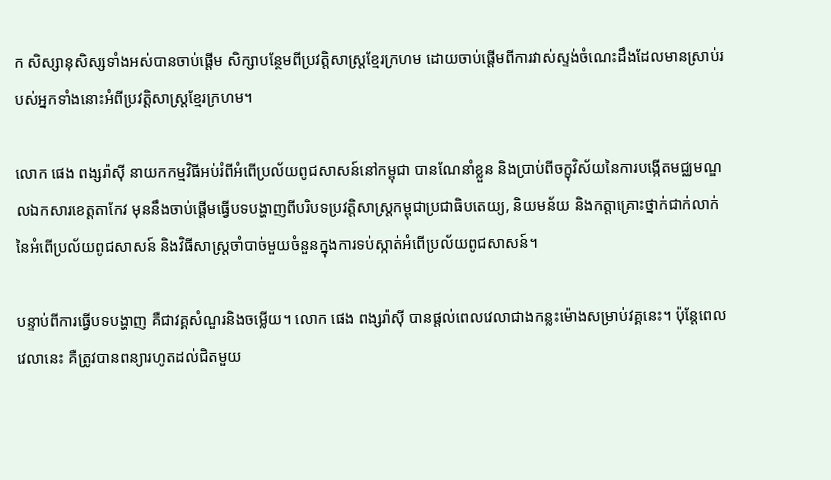ក សិស្សានុសិស្សទាំងអស់បានចាប់ផ្តើម សិក្សាបន្ថែមពីប្រវត្តិសាស្ត្រខ្មែរក្រហម ដោយចាប់ផ្តើមពីការវាស់ស្ទង់ចំណេះដឹងដែលមានស្រាប់របស់អ្នកទាំងនោះអំពីប្រវត្តិសាស្ត្រខ្មែរក្រហម។

លោក ផេង ពង្សរ៉ាស៊ី នាយកកម្មវិធីអប់រំពីអំពើប្រល័យពូជសាសន៍នៅកម្ពុជា បានណែនាំខ្លួន និងប្រាប់ពីចក្ខុវិស័យនៃការបង្កើតមជ្ឈមណ្ឌលឯកសារខេត្តតាកែវ មុននឹងចាប់ផ្តើមធ្វើបទបង្ហាញពីបរិបទប្រវត្តិសាស្ត្រកម្ពុជាប្រជាធិបតេយ្យ, និយមន័យ និងកត្តាគ្រោះថ្នាក់ជាក់លាក់នៃអំពើប្រល័យពូជសាសន៍ និងវិធីសាស្ត្រចាំបាច់មួយចំនួនក្នុងការទប់ស្កាត់អំពើប្រល័យពូជសាសន៍។

បន្ទាប់ពីការធ្វើបទបង្ហាញ គឺជាវគ្គសំណួរនិងចម្លើយ។ លោក ផេង ពង្សរ៉ាស៊ី បានផ្តល់ពេលវេលាជាងកន្លះម៉ោងសម្រាប់វគ្គនេះ។ ប៉ុន្តែពេលវេលានេះ គឺត្រូវបានពន្យារហូតដល់ជិតមួយ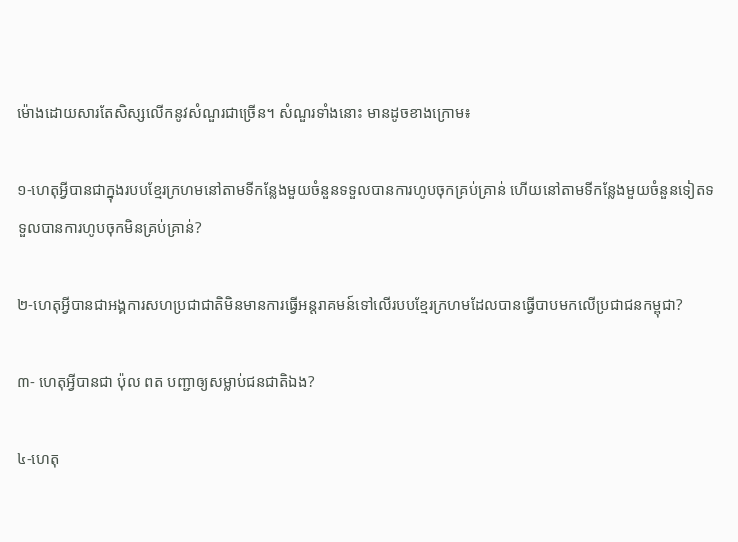ម៉ោងដោយសារតែសិស្សលើកនូវសំណួរជាច្រើន។ សំណួរទាំងនោះ មានដូចខាងក្រោម៖

១-ហេតុអ្វីបានជាក្នុងរបបខ្មែរក្រហមនៅតាមទីកន្លែងមួយចំនួនទទួលបានការហូបចុកគ្រប់គ្រាន់ ហើយនៅតាមទីកន្លែងមួយចំនួនទៀតទទួលបានការហូបចុកមិនគ្រប់គ្រាន់?

២-ហេតុអ្វីបានជាអង្គការសហប្រជាជាតិមិនមានការធ្វើអន្តរាគមន៍ទៅលើរបបខ្មែរក្រហមដែលបានធ្វើបាបមកលើប្រជាជនកម្ពុជា?

៣- ហេតុអ្វីបានជា ប៉ុល ពត បញ្ជាឲ្យសម្លាប់ជនជាតិឯង?

៤-ហេតុ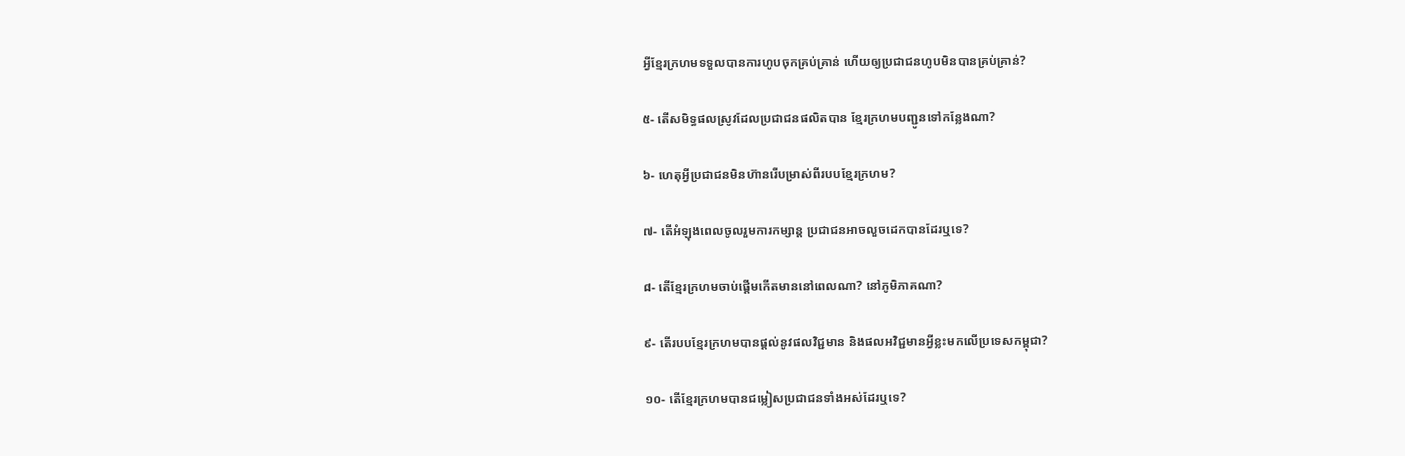អ្វីខ្មែរក្រហមទទួលបានការហូបចុកគ្រប់គ្រាន់ ហើយឲ្យប្រជាជនហូបមិនបានគ្រប់គ្រាន់?

៥- តើសមិទ្ធផលស្រូវដែលប្រជាជនផលិតបាន ខ្មែរក្រហមបញ្ជូនទៅកន្លែងណា?

៦- ហេតុអ្វីប្រជាជនមិនហ៊ានរើបម្រាស់ពីរបបខ្មែរក្រហម?

៧- តើអំឡុងពេលចូលរួមការកម្សាន្ត ប្រជាជនអាចលួចដេកបានដែរឬទេ?

៨- តើខ្មែរក្រហមចាប់ផ្ដើមកើតមាននៅពេលណា? នៅភូមិភាគណា?

៩- តើរបបខ្មែរក្រហមបានផ្ដល់នូវផលវិជ្ជមាន និងផលអវិជ្ជមានអ្វីខ្លះមកលើប្រទេសកម្ពុជា?

១០- តើខ្មែរក្រហមបានជម្លៀសប្រជាជនទាំងអស់ដែរឬទេ?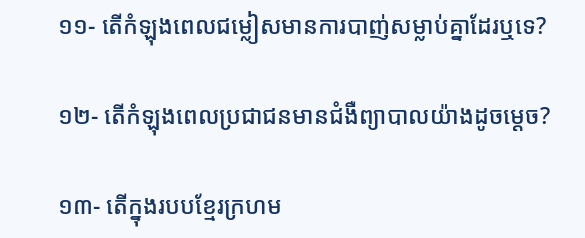១១- តើកំឡុងពេលជម្លៀសមានការបាញ់សម្លាប់គ្នាដែរឬទេ?

១២- តើកំឡុងពេលប្រជាជនមានជំងឺព្យាបាលយ៉ាងដូចម្ដេច?

១៣- តើក្នុងរបបខ្មែរក្រហម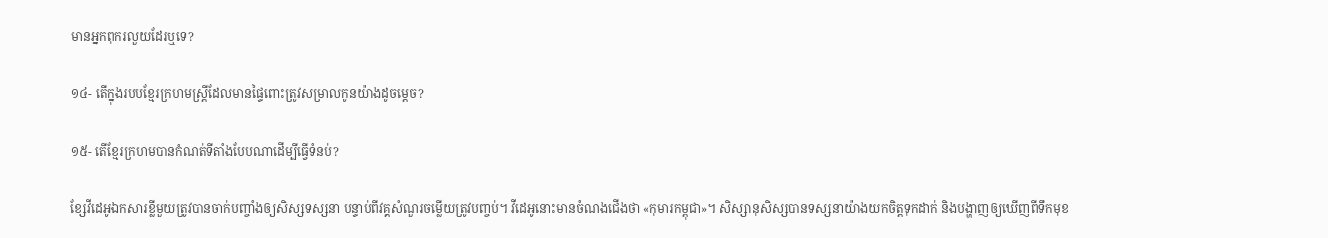មានអ្នកពុករលួយដែរឬទេ?

១៤- តើក្នុងរបបខ្មែរក្រហមស្រ្តីដែលមានផ្ទៃពោះត្រូវសម្រាលកូនយ៉ាងដូចម្ដេច?

១៥- តើខ្មែរក្រហមបានកំណត់ទីតាំងបែបណាដើម្បីធ្វើទំនប់?

ខ្សែវីដេអូឯកសារខ្លីមួយត្រូវបានចាក់បញ្ចាំងឲ្យសិស្សទស្សនា បន្ទាប់ពីវគ្គសំណួរចម្លើយត្រូវបញ្ចប់។ វីដេអូនោះមានចំណងជើងថា «កុមារកម្ពុជា»។ សិស្សានុសិស្សបានទស្សនាយ៉ាងយកចិត្តទុកដាក់ និងបង្ហាញឲ្យឃើញពីទឹកមុខ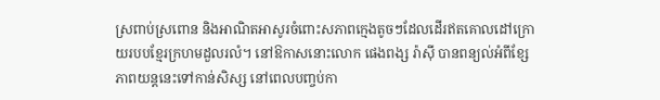ស្រពាប់ស្រពោន និងអាណិតអាសូរចំពោះសភាពក្មេងតូចៗដែលដើរឥតគោលដៅក្រោយរបបខ្មែរក្រហមដួលរលំ។ នៅឱកាសនោះលោក ផេងពង្ស រ៉ាស៊ី បានពន្យល់អំពីខ្សែភាពយន្តនេះទៅកាន់សិស្ស នៅពេលបញ្ចប់កា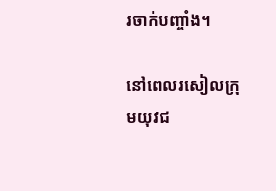រចាក់បញ្ចាំង។

នៅពេលរសៀលក្រុមយុវជ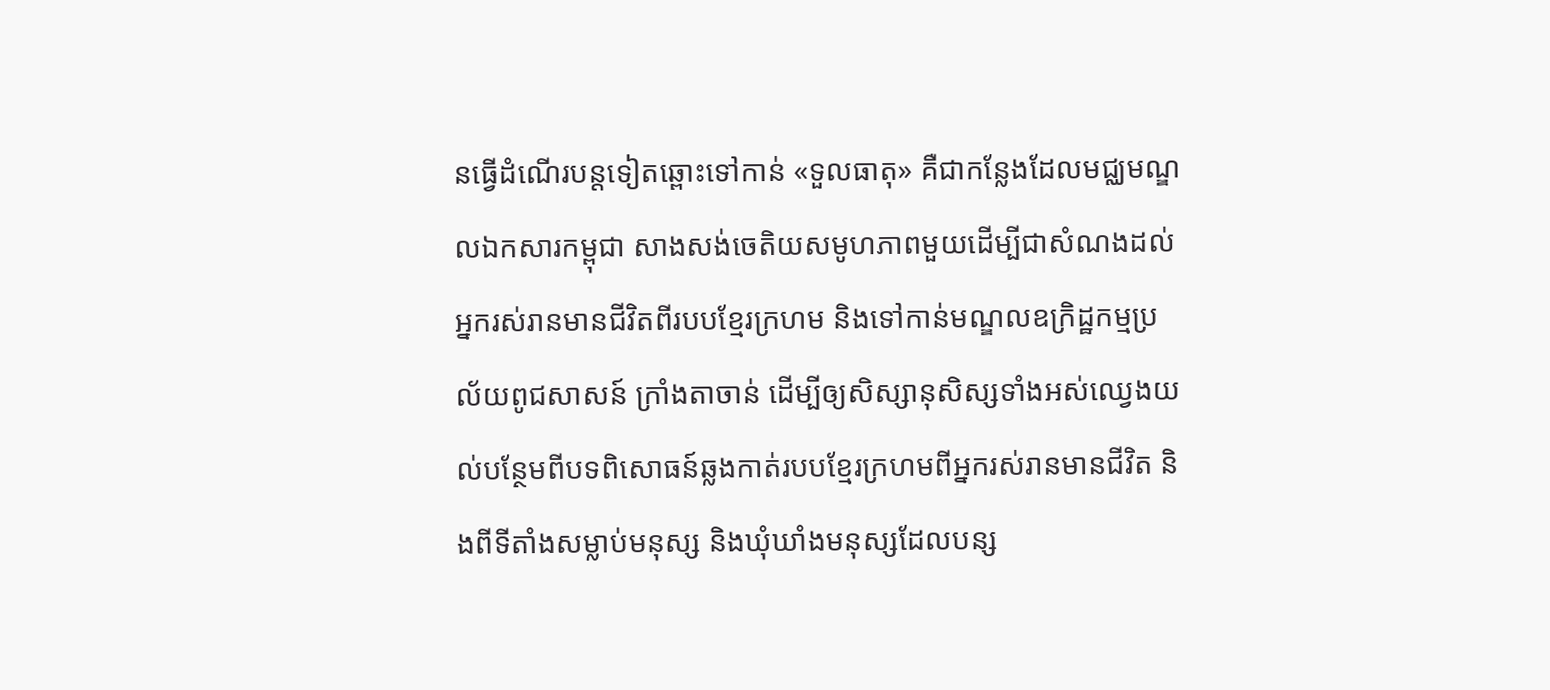នធ្វើដំណើរបន្តទៀតឆ្ពោះទៅកាន់ «ទួលធាតុ» គឺជាកន្លែងដែលមជ្ឈមណ្ឌលឯកសារកម្ពុជា សាងសង់ចេតិយសមូហភាពមួយដើម្បីជាសំណងដល់អ្នករស់រានមានជីវិតពីរបបខ្មែរក្រហម និងទៅកាន់មណ្ឌលឧក្រិដ្ឋកម្មប្រល័យពូជសាសន៍ ក្រាំងតាចាន់ ដើម្បីឲ្យសិស្សានុសិស្សទាំងអស់ឈ្វេងយល់បន្ថែមពីបទពិសោធន៍ឆ្លងកាត់របបខ្មែរក្រហមពីអ្នករស់រានមានជីវិត និងពីទីតាំងសម្លាប់មនុស្ស និងឃុំឃាំងមនុស្សដែលបន្ស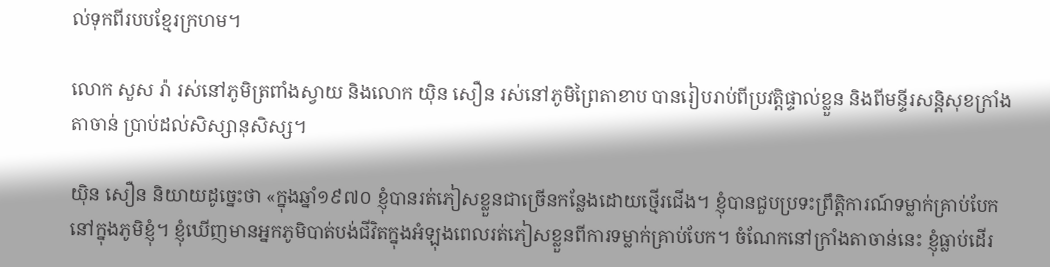ល់ទុកពីរបបខ្មែរក្រហម។

លោក សួស រ៉ា រស់នៅភូមិត្រពាំងស្វាយ និងលោក យ៉ិន សឿន រស់នៅភូមិព្រៃតាខាប បានរៀបរាប់ពីប្រវត្តិផ្ទាល់ខ្លួន និងពីមន្ទីរសន្តិសុខក្រាំងតាចាន់ ប្រាប់ដល់សិស្សានុសិស្ស។

យ៉ិន សឿន និយាយដូច្នេះថា «ក្នុងឆ្នាំ១៩៧០ ខ្ញុំបានរត់ភៀសខ្លួនជាច្រើនកន្លែងដោយថ្មើរជើង។ ខ្ញុំបានជួបប្រទះព្រឹត្តិការណ៍ទម្លាក់គ្រាប់បែកនៅក្នុងភូមិខ្ញុំ។ ខ្ញុំឃើញមានអ្នកភូមិបាត់បង់ជីវិតក្នុងអំឡុងពេលរត់ភៀសខ្លួនពីការទម្លាក់គ្រាប់បែក។ ចំណែកនៅក្រាំងតាចាន់នេះ ខ្ញុំធ្លាប់ដើរ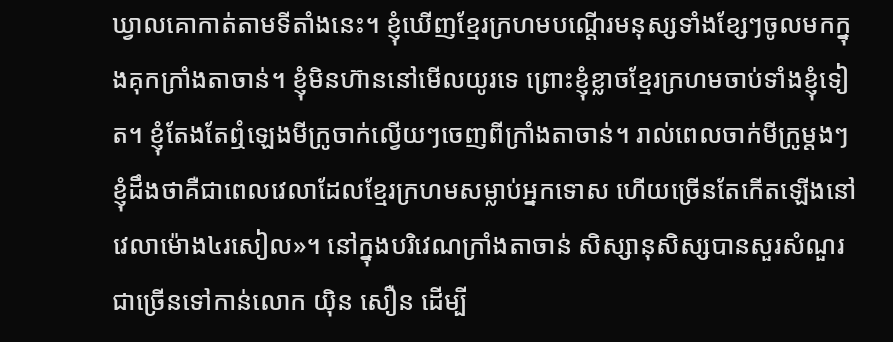ឃ្វាលគោកាត់តាមទីតាំងនេះ។ ខ្ញុំឃើញខ្មែរក្រហមបណ្តើរមនុស្សទាំងខ្សែៗចូលមកក្នុងគុកក្រាំងតាចាន់។ ខ្ញុំមិនហ៊ាននៅមើលយូរទេ ព្រោះខ្ញុំខ្លាចខ្មែរក្រហមចាប់ទាំងខ្ញុំទៀត។ ខ្ញុំតែងតែឮំឡេងមីក្រូចាក់ល្វើយៗចេញពីក្រាំងតាចាន់។ រាល់ពេលចាក់មីក្រូម្តងៗ ខ្ញុំដឹងថាគឺជាពេលវេលាដែលខ្មែរក្រហមសម្លាប់អ្នកទោស ហើយច្រើនតែកើតឡើងនៅវេលាម៉ោង៤រសៀល»។ នៅក្នុងបរិវេណក្រាំងតាចាន់ សិស្សានុសិស្សបានសួរសំណួរជាច្រើនទៅកាន់លោក យ៉ិន សឿន ដើម្បី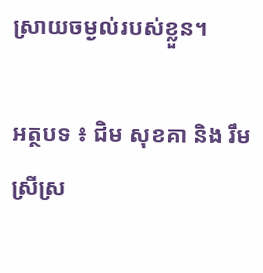ស្រាយចម្ងល់របស់ខ្លួន។

អត្ថបទ ៖ ជិម សុខគា និង រឹម ស្រីស្រ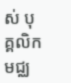ស់ បុគ្គលិកមជ្ឈ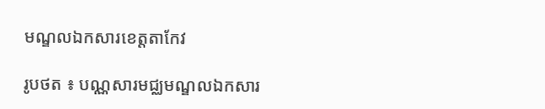មណ្ឌលឯកសារខេត្តតាកែវ

រូបថត ៖ បណ្ណសារមជ្ឈមណ្ឌលឯកសារ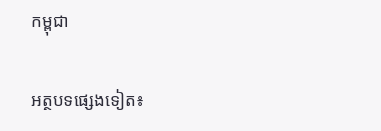កម្ពុជា

អត្ថបទផ្សេងទៀត៖